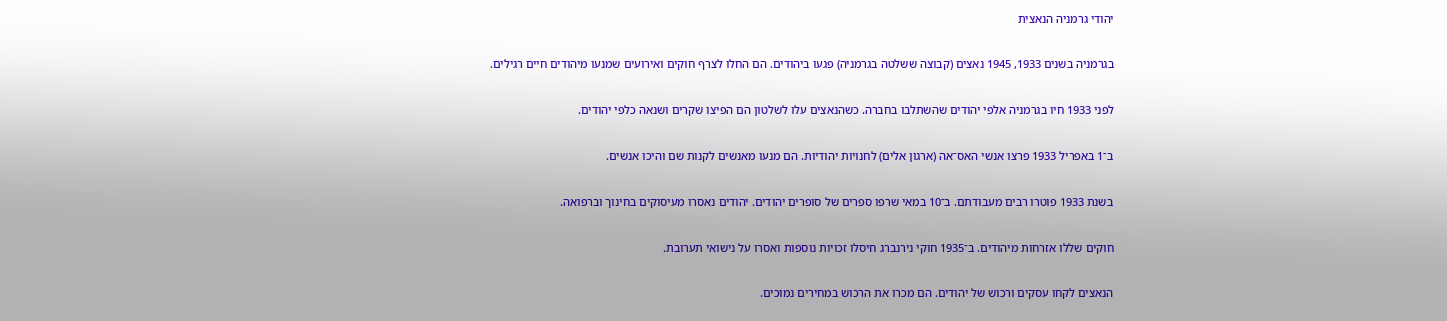יהודי גרמניה הנאצית

בגרמניה בשנים 1933, 1945 נאצים (קבוצה ששלטה בגרמניה) פגעו ביהודים. הם החלו לצרף חוקים ואירועים שמנעו מיהודים חיים רגילים.

לפני 1933 חיו בגרמניה אלפי יהודים שהשתלבו בחברה. כשהנאצים עלו לשלטון הם הפיצו שקרים ושנאה כלפי יהודים.

ב־1 באפריל 1933 פרצו אנשי האס־אה (ארגון אלים) לחנויות יהודיות. הם מנעו מאנשים לקנות שם והיכו אנשים.

בשנת 1933 פוטרו רבים מעבודתם. ב־10 במאי שרפו ספרים של סופרים יהודים. יהודים נאסרו מעיסוקים בחינוך וברפואה.

חוקים שללו אזרחות מיהודים. ב־1935 חוקי נירנברג חיסלו זכויות נוספות ואסרו על נישואי תערובת.

הנאצים לקחו עסקים ורכוש של יהודים. הם מכרו את הרכוש במחירים נמוכים.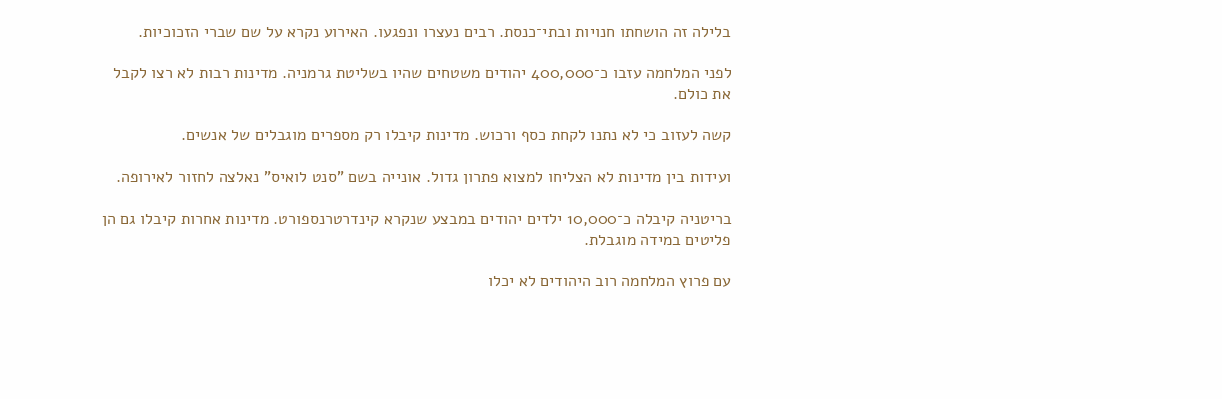בלילה זה הושחתו חנויות ובתי־כנסת. רבים נעצרו ונפגעו. האירוע נקרא על שם שברי הזכוכיות.

לפני המלחמה עזבו כ־400,000 יהודים משטחים שהיו בשליטת גרמניה. מדינות רבות לא רצו לקבל את כולם.

קשה לעזוב כי לא נתנו לקחת כסף ורכוש. מדינות קיבלו רק מספרים מוגבלים של אנשים.

ועידות בין מדינות לא הצליחו למצוא פתרון גדול. אונייה בשם "סנט לואיס" נאלצה לחזור לאירופה.

בריטניה קיבלה כ־10,000 ילדים יהודים במבצע שנקרא קינדרטרנספורט. מדינות אחרות קיבלו גם הן פליטים במידה מוגבלת.

עם פרוץ המלחמה רוב היהודים לא יכלו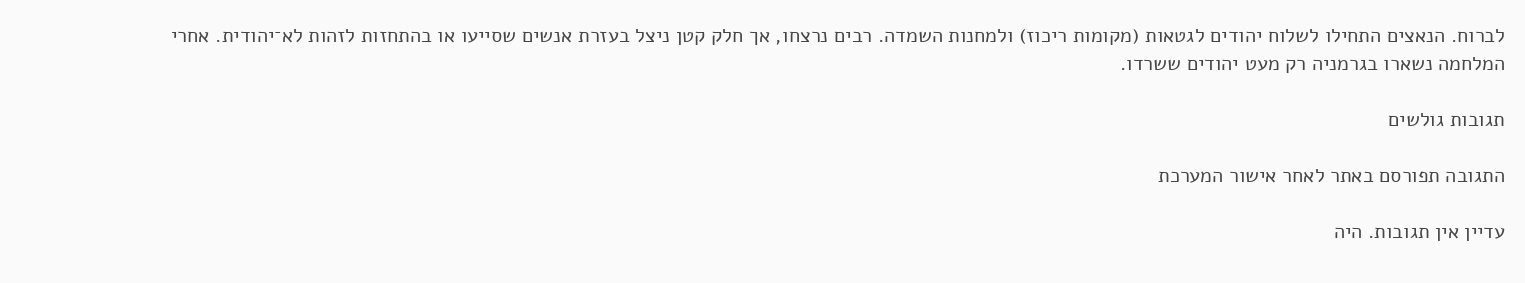לברוח. הנאצים התחילו לשלוח יהודים לגטאות (מקומות ריכוז) ולמחנות השמדה. רבים נרצחו, אך חלק קטן ניצל בעזרת אנשים שסייעו או בהתחזות לזהות לא־יהודית. אחרי המלחמה נשארו בגרמניה רק מעט יהודים ששרדו.

תגובות גולשים

התגובה תפורסם באתר לאחר אישור המערכת

עדיין אין תגובות. היה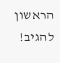הראשון להגיב!